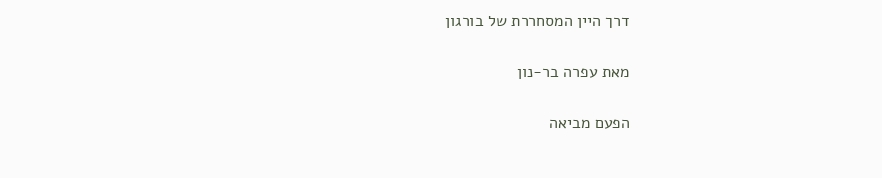דרך היין המסחררת של בורגון

מאת עפרה בר-נון

הפעם מביאה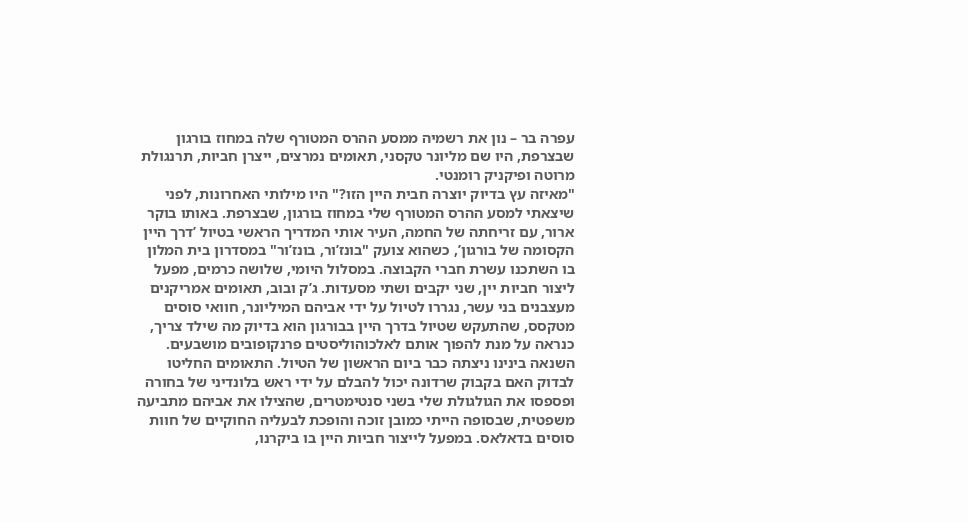עפרה בר – נון את רשמיה ממסע ההרס המטורף שלה במחוז בורגון שבצרפת, היו שם מליונר טקסני, תאומים נמרצים, ייצרן חביות, תרנגולת מרוטה ופיקניק רומנטי.
"מאיזה עץ בדיוק יוצרה חבית היין הזו?" היו מילותי האחרונות, לפני שיצאתי למסע ההרס המטורף שלי במחוז בורגון, שבצרפת. באותו בוקר ארור, עם זריחתה של החמה, העיר אותי המדריך הראשי בטיול ’דרך היין הקסומה של בורגון’, כשהוא צועק "בונז’ור, בונז’ור" במסדרון בית המלון בו השתכנו עשרת חברי הקבוצה. במסלול היומי, שלושה כרמים, מפעל ליצור חביות יין, שני יקבים ושתי מסעדות. ג’ק ובוב, תאומים אמריקנים מעצבנים בני עשר, נגררו לטיול על ידי אביהם המיליונר, חוואי סוסים מטקסס, שהתעקש שטיול בדרך היין בבורגון הוא בדיוק מה שילד צריך, כנראה על מנת להפוך אותם לאלכוהוליסטים פרנקופובים מושבעים. השנאה בינינו ניצתה כבר ביום הראשון של הטיול. התאומים החליטו לבדוק האם בקבוק שרדונה יכול להבלם על ידי ראש בלונדיני של בחורה ופספסו את הגולגולת שלי בשני סנטימטרים, שהצילו את אביהם מתביעה משפטית, שבסופה הייתי כמובן זוכה והופכת לבעליה החוקיים של חוות סוסים בדאלאס. במפעל לייצור חביות היין בו ביקרנו,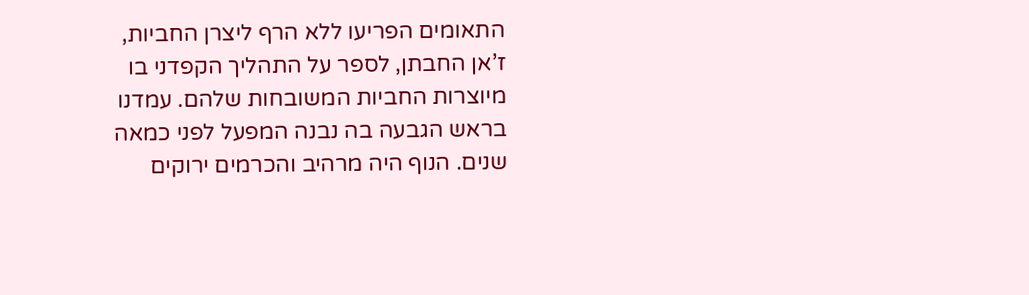התאומים הפריעו ללא הרף ליצרן החביות, ז’אן החבתן, לספר על התהליך הקפדני בו מיוצרות החביות המשובחות שלהם. עמדנו בראש הגבעה בה נבנה המפעל לפני כמאה שנים. הנוף היה מרהיב והכרמים ירוקים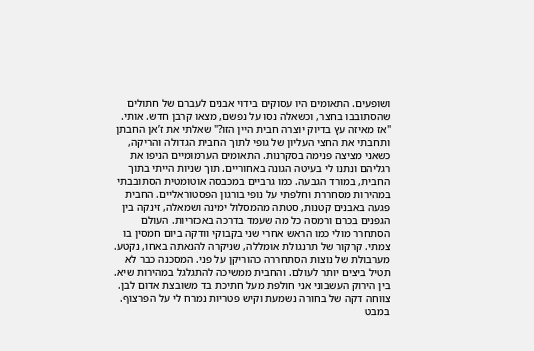ושופעים. התאומים היו עסוקים בידוי אבנים לעברם של חתולים שהסתובבו בחצר, וכשאלה נסו על נפשם, מצאו קרבן חדש. אותי. "אז מאיזה עץ בדיוק יוצרה חבית היין הזו?" שאלתי את ז’אן החבתן ותחבתי את החצי העליון של גופי לתוך החבית הגדולה והריקה, כשאני מציצה פנימה בסקרנות. התאומים הערמומיים הניפו את רגליהם ונתנו לי בעיטה הגונה באחוריים. תוך שניות הייתי בתוך החבית, במורד הגבעה. כמו גרביים במכבסה אוטומטית הסתובבתי במהירות מסחררת וחלפתי על נופי בורגון הפסטוראליים. החבית פגעה באבנים קטנות, סטתה מהמסלול ימינה ושמאלה, זינקה בין הגפנים בכרם ורמסה כל מה שעמד בדרכה באכזריות. העולם הסתחרר מולי כמו הראש אחרי שני בקבוקי וודקה ביום חמסין בו צמתי. קרקור של תרנגולת אומללה, שניקרה להנאתה באחו, נקטע. מערבולת של נוצות הסתחררה כהוריקן על פני. המסכנה כבר לא תטיל ביצים יותר לעולם. והחבית ממשיכה להתגלגל במהירות שיא. בין הירוק העשבוני אני חולפת מעל חתיכת בד משובצת אדום לבן. צווחה דקה של בחורה נשמעת וקיש פטריות נמרח לי על הפרצוף. במבט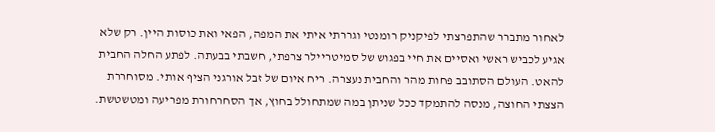לאחור מתברר שהתפרצתי לפיקניק רומנטי וגררתי איתי את המפה, הפאי ואת כוסות היין. רק שלא אגיע לכביש ראשי ואסיים את חיי בפגוש של סמיטריילר צרפתי, חשבתי בבעתה. לפתע החלה החבית להאט. העולם הסתובב פחות מהר והחבית נעצרה. ריח איום של זבל אורגני הציף אותי. מסוחררת הצצתי החוצה, מנסה להתמקד ככל שניתן במה שמתחולל בחוץ, אך הסחרחורת מפריעה ומטשטשת.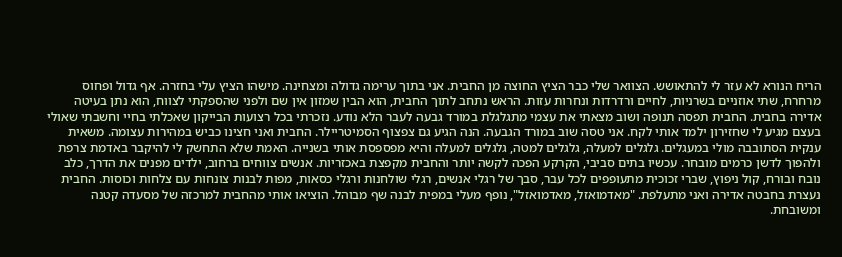הריח הנורא לא עזר לי להתאושש. הצוואר שלי כבר הציץ החוצה מן החבית. אני בתוך ערימה גדולה ומצחינה. מישהו הציץ עלי בחזרה. אף גדול ופחוס מרחרח, שתי אוזניים בשרניות, לחיים ורדרדות ונחרות עזות. הראש נתחב לתוך החבית, הוא הבין שמזון אין שם ולפני שהספקתי לצווח, הוא נתן בעיטה אדירה בחבית. החבית תפסה תנופה ושוב מצאתי את עצמי מתגלגלת במורד גבעה לעבר הלא נודע. נזכרתי בכל רצועות הבייקון שאכלתי בחיי וחשבתי שאולי בעצם מגיע לי שחזירון ילמד אותי לקח. אני טסה שוב במורד הגבעה. הנה הגיע גם צפצוף הסמיטריילר. החבית ואני חצינו כביש במהירות עצומה. משאית ענקית הסתובבה מולי במעגלים. גלגלים למעלה, גלגלים למטה, גלגלים למעלה והיא מפספסת אותי בשנייה. האמת שלא התחשק לי להיקבר באדמת צרפת ולהפוך לדשן כרמים מובחר. עכשיו בתים סביבי, הקרקע הפכה לקשה יותר והחבית מקפצת באכזריות. אנשים צווחים ברחוב, ילדים מפנים את הדרך, כלב נובח ובורח, קול ניפוץ, שברי זכוכית מתעופפים לכל עבר, סבך של רגלי אנשים, רגלי שולחנות ורגלי כסאות, מפות לבנות צונחות עם צלחות וכוסות. החבית נעצרת בחבטה אדירה ואני מתעלפת. "מאדמואזל, מאדמואזל", נופף מעלי במפית לבנה שף מבוהל. הוציאו אותי מהחבית למרכזה של מסעדה קטנה ומשובחת.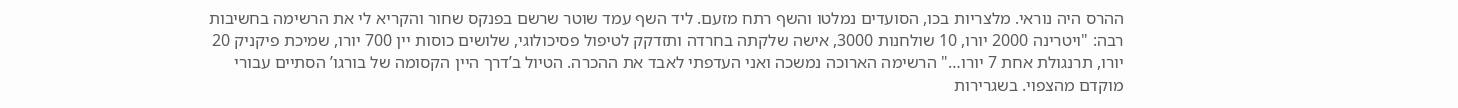ההרס היה נוראי. מלצריות בכו, הסועדים נמלטו והשף רתח מזעם. ליד השף עמד שוטר שרשם בפנקס שחור והקריא לי את הרשימה בחשיבות רבה: "ויטרינה 2000 יורו, 10 שולחנות 3000, אישה שלקתה בחרדה ותזדקק לטיפול פסיכולוגי, שלושים כוסות יין 700 יורו, שמיכת פיקניק 20 יורו, תרנגולת אחת 7 יורו…" הרשימה הארוכה נמשכה ואני העדפתי לאבד את ההכרה. הטיול ב’דרך היין הקסומה של בורגו’ הסתיים עבורי מוקדם מהצפוי. בשגרירות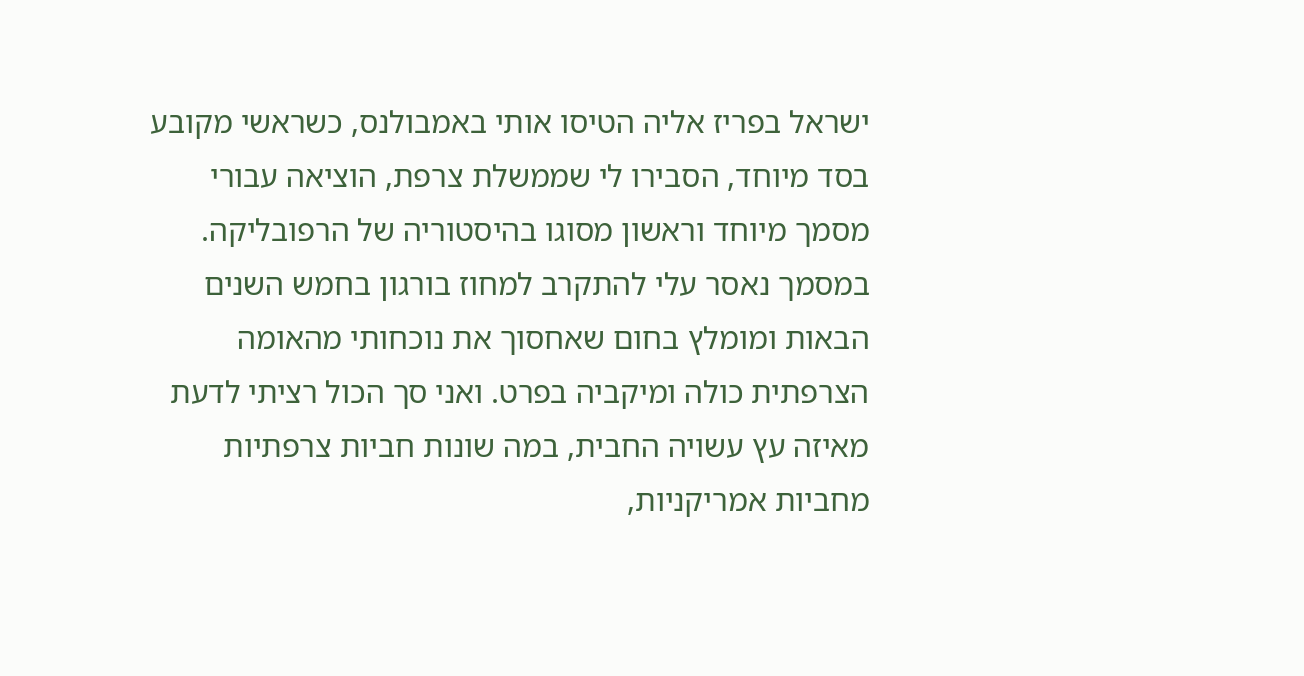ישראל בפריז אליה הטיסו אותי באמבולנס, כשראשי מקובע בסד מיוחד, הסבירו לי שממשלת צרפת, הוציאה עבורי מסמך מיוחד וראשון מסוגו בהיסטוריה של הרפובליקה. במסמך נאסר עלי להתקרב למחוז בורגון בחמש השנים הבאות ומומלץ בחום שאחסוך את נוכחותי מהאומה הצרפתית כולה ומיקביה בפרט. ואני סך הכול רציתי לדעת מאיזה עץ עשויה החבית, במה שונות חביות צרפתיות מחביות אמריקניות,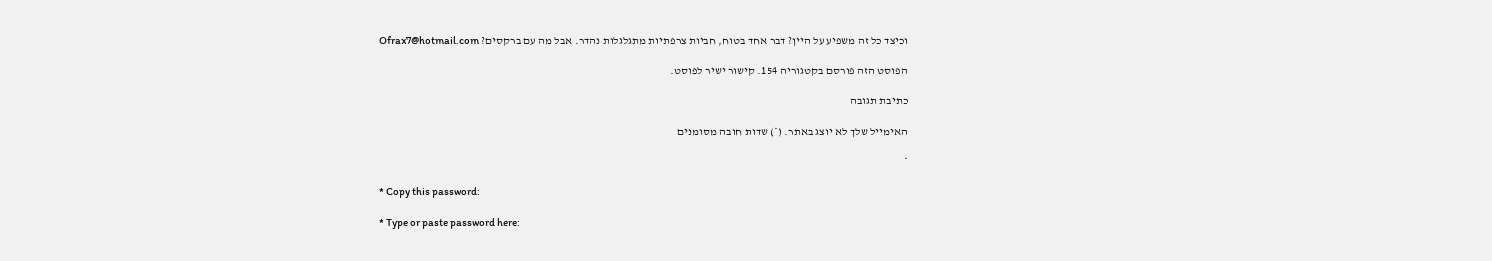וכיצד כל זה משפיע על היין? דבר אחד בטוח, חביות צרפתיות מתגלגלות נהדר. אבל מה עם ברקסים? Ofrax7@hotmail.com

הפוסט הזה פורסם בקטגוריה 154. קישור ישיר לפוסט.

כתיבת תגובה

האימייל שלך לא יוצג באתר. (*) שדות חובה מסומנים

*

* Copy this password:

* Type or paste password here: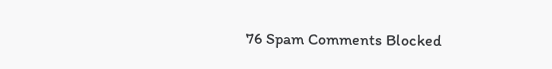76 Spam Comments Blocked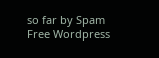so far by Spam Free Wordpress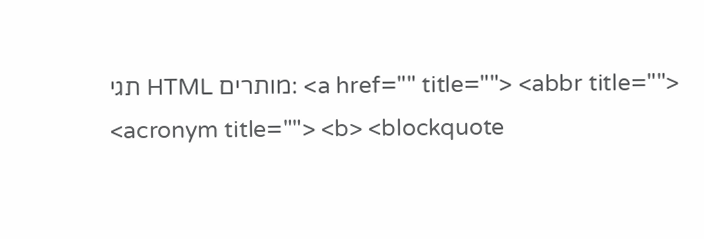תגי HTML מותרים: <a href="" title=""> <abbr title=""> <acronym title=""> <b> <blockquote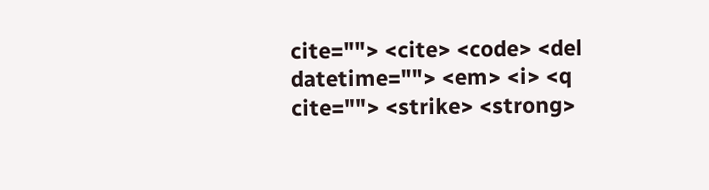cite=""> <cite> <code> <del datetime=""> <em> <i> <q cite=""> <strike> <strong>